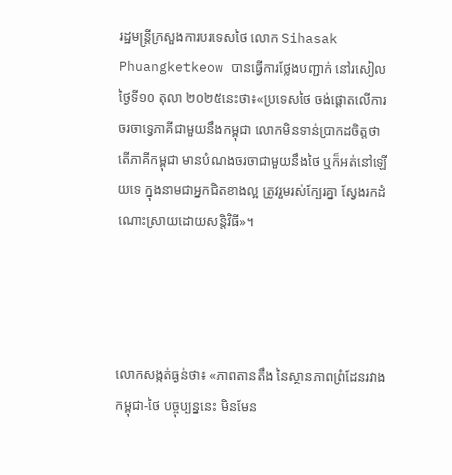រដ្ឋមន្ត្រីក្រសួងការបរទេសថៃ លោក Sihasak Phuangketkeow បានធ្វើការថ្លែងបញ្ជាក់ នៅរសៀលថ្ងៃទី១០ តុលា ២០២៥នេះថា៖«ប្រទេសថៃ ចង់ផ្តោតលើការចរចាទ្វេភាគីជាមួយនឹងកម្ពុជា លោកមិនទាន់ប្រាកដចិត្តថា តើភាគីកម្ពុជា មានបំណងចរចាជាមួយនឹងថៃ ឬក៏អត់នៅឡើយទេ ក្នុងនាមជាអ្នកជិតខាងល្អ ត្រូវរួមរស់ក្បែរគ្នា ស្វែងរកដំណោះស្រាយដោយសន្តិវិធី»។




លោកសង្កត់ធ្ងន់ថា៖ «ភាពតានតឹង នៃស្ថានភាពព្រំដែនរវាងកម្ពុជា-ថៃ បច្ចុប្បន្ននេះ មិនមែន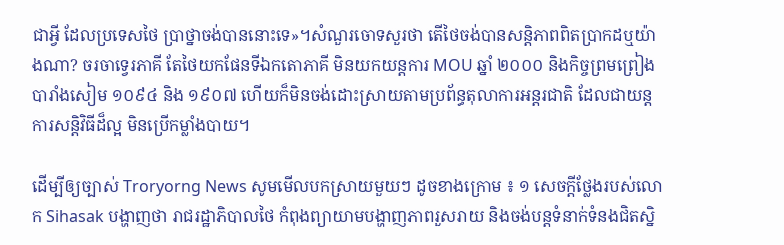ជាអ្វី ដែលប្រទេសថៃ ប្រាថ្នាចង់បាននោះទេ»។សំណួរចោទសួរថា តើថៃចង់បានសន្ដិភាពពិតប្រាកដឬយ៉ាងណា? ចរចាទ្វេរភាគី តែថៃយកផែនទីឯកតោភាគី មិនយកយន្ដការ MOU ឆ្នាំ ២០០០ និងកិច្ចព្រមព្រៀងបារាំងសៀម ១០៩៤ និង ១៩០៧ ហើយក៏មិនចង់ដោះស្រាយតាមប្រព័ន្ធតុលាការអន្ដរជាតិ ដែលជាយន្ដការសន្ដិវិធីដ៏ល្អ មិនប្រើកម្លាំងបាយ។

ដើម្បីឲ្យច្បាស់ Troryorng News សូមមើលបកស្រាយមួយៗ ដូចខាងក្រោម ៖ ១ សេចក្តីថ្លែងរបស់លោក Sihasak បង្ហាញថា រាជរដ្ឋាភិបាលថៃ កំពុងព្យាយាមបង្ហាញភាពរួសរាយ និងចង់បន្តទំនាក់ទំនងជិតស្និ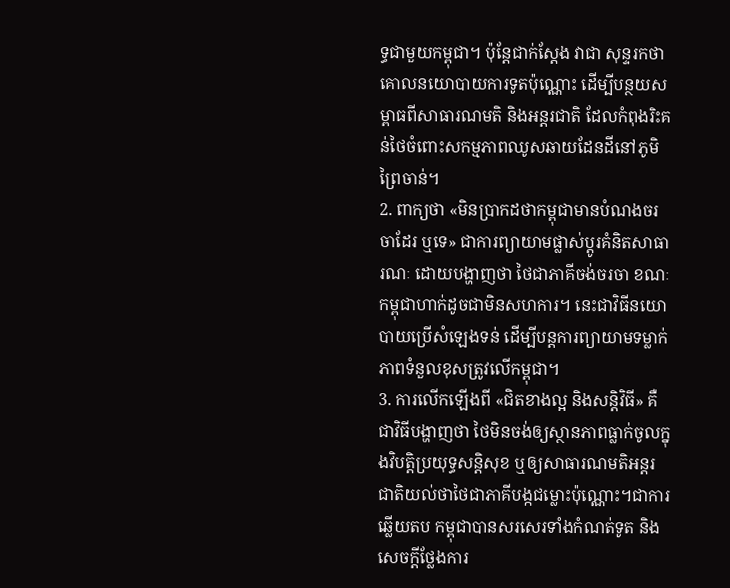ទ្ធជាមួយកម្ពុជា។ ប៉ុន្តែជាក់ស្តែង វាជា សុន្ទរកថាគោលនយោបាយការទូតប៉ុណ្ណោះ ដើម្បីបន្ថយសម្ពាធពីសាធារណមតិ និងអន្តរជាតិ ដែលកំពុងរិះគន់ថៃចំពោះសកម្មភាពឈូសឆាយដែនដីនៅភូមិព្រៃចាន់។
2. ពាក្យថា «មិនប្រាកដថាកម្ពុជាមានបំណងចរចាដែរ ឬទេ» ជាការព្យាយាមផ្លាស់ប្តូរគំនិតសាធារណៈ ដោយបង្ហាញថា ថៃជាភាគីចង់ចរចា ខណៈកម្ពុជាហាក់ដូចជាមិនសហការ។ នេះជាវិធីនយោបាយប្រើសំឡេងទន់ ដើម្បីបន្តការព្យាយាមទម្លាក់ភាពទំនួលខុសត្រូវលើកម្ពុជា។
3. ការលើកឡើងពី «ជិតខាងល្អ និងសន្តិវិធី» គឺជាវិធីបង្ហាញថា ថៃមិនចង់ឲ្យស្ថានភាពធ្លាក់ចូលក្នុងវិបត្តិប្រយុទ្ធសន្តិសុខ ឬឲ្យសាធារណមតិអន្ដរជាតិយល់ថាថៃជាភាគីបង្កជម្លោះប៉ុណ្ណោះ។ជាការឆ្លើយតប កម្ពុជាបានសរសេរទាំងកំណត់ទូត និងសេចក្ដីថ្លែងការ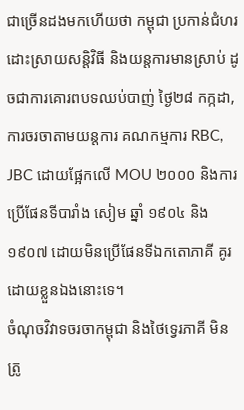ជាច្រើនដងមកហើយថា កម្ពុជា ប្រកាន់ជំហរដោះស្រាយសន្ដិវិធី និងយន្ដការមានស្រាប់ ដូចជាការគោរពបទឈប់បាញ់ ថ្ងៃ២៨ កក្កដា, ការចរចាតាមយន្ដការ គណកម្មការ RBC, JBC ដោយផ្អែកលើ MOU ២០០០ និងការប្រើផែនទីបារាំង សៀម ឆ្នាំ ១៩០៤ និង១៩០៧ ដោយមិនប្រើផែនទីឯកតោភាគី គូរដោយខ្លួនឯងនោះទេ។
ចំណុចវិវាទចរចាកម្ពុជា និងថៃទ្វេរភាគី មិនត្រូ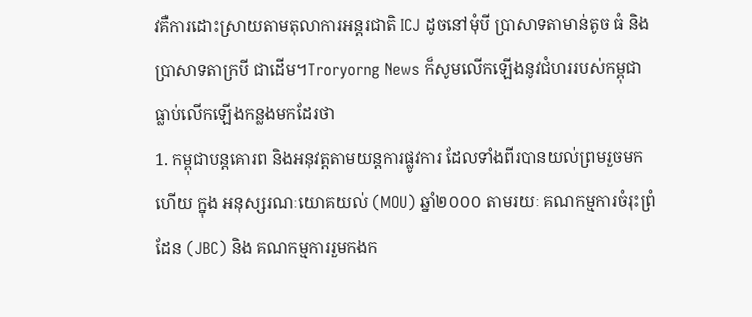វគឺការដោះស្រាយតាមតុលាការអន្ដរជាតិ ICJ ដូចនៅមុំបី ប្រាសាទតាមាន់តូច ធំ និងប្រាសាទតាក្របី ជាដើម។Troryorng News ក៏សូមលើកឡើងនូវជំហររបស់កម្ពុជា ធ្លាប់លើកឡើងកន្លងមកដែរថា
1. កម្ពុជាបន្តគោរព និងអនុវត្តតាមយន្តការផ្លូវការ ដែលទាំងពីរបានយល់ព្រមរួចមកហើយ ក្នុង អនុស្សរណៈយោគយល់ (MOU) ឆ្នាំ២០០០ តាមរយៈ គណកម្មការចំរុះព្រំដែន (JBC) និង គណកម្មការរួមកងក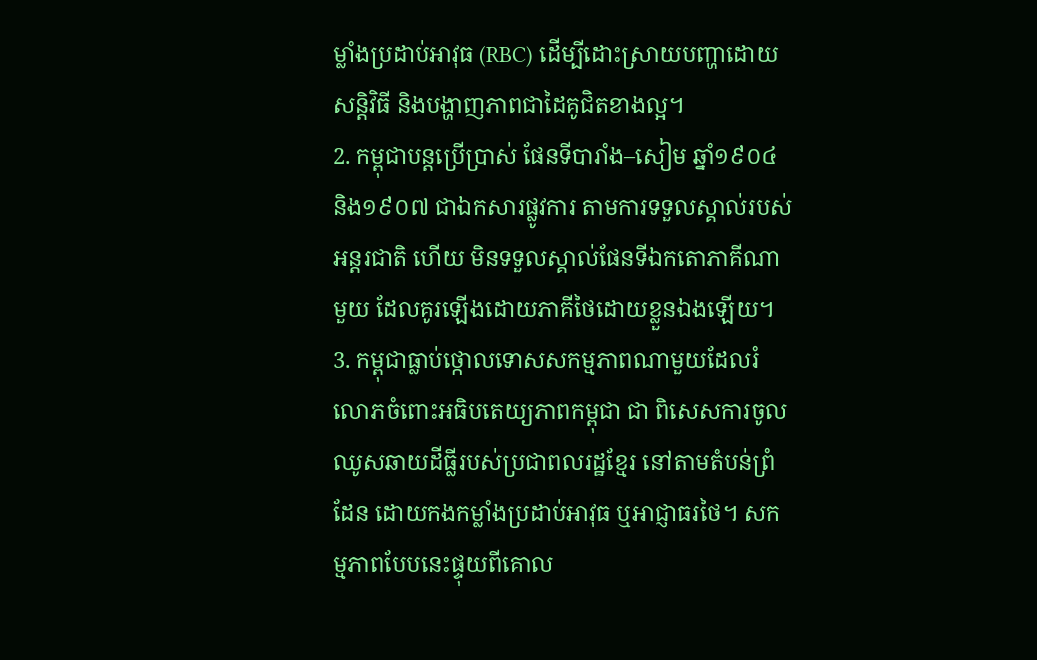ម្លាំងប្រដាប់អាវុធ (RBC) ដើម្បីដោះស្រាយបញ្ហាដោយសន្តិវិធី និងបង្ហាញភាពជាដៃគូជិតខាងល្អ។
2. កម្ពុជាបន្តប្រើប្រាស់ ផែនទីបារាំង–សៀម ឆ្នាំ១៩០៤ និង១៩០៧ ជាឯកសារផ្លូវការ តាមការទទួលស្គាល់របស់អន្តរជាតិ ហើយ មិនទទួលស្គាល់ផែនទីឯកតោភាគីណាមួយ ដែលគូរឡើងដោយភាគីថៃដោយខ្លួនឯងឡើយ។
3. កម្ពុជាធ្លាប់ថ្កោលទោសសកម្មភាពណាមួយដែលរំលោភចំពោះអធិបតេយ្យភាពកម្ពុជា ជា ពិសេសការចូលឈូសឆាយដីធ្លីរបស់ប្រជាពលរដ្ឋខ្មែរ នៅតាមតំបន់ព្រំដែន ដោយកងកម្លាំងប្រដាប់អាវុធ ឬអាជ្ញាធរថៃ។ សកម្មភាពបែបនេះផ្ទុយពីគោល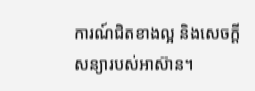ការណ៍ជិតខាងល្អ និងសេចក្តីសន្យារបស់អាស៊ាន។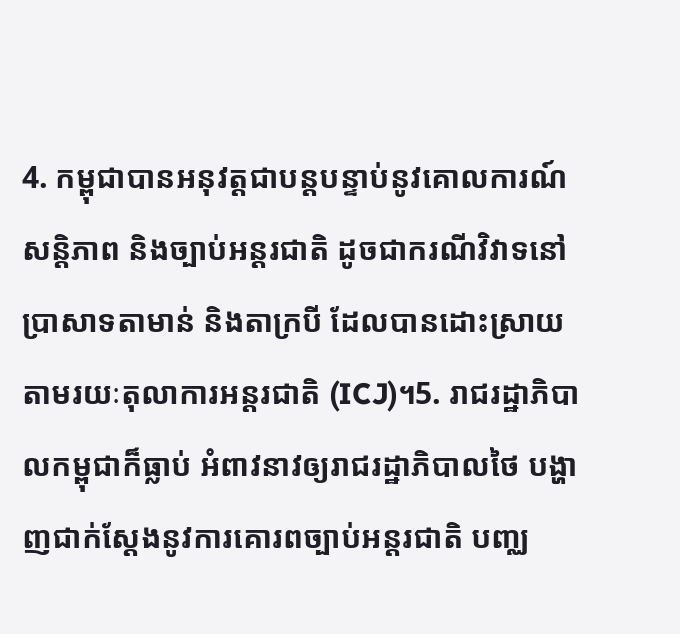4. កម្ពុជាបានអនុវត្តជាបន្តបន្ទាប់នូវគោលការណ៍សន្តិភាព និងច្បាប់អន្ដរជាតិ ដូចជាករណីវិវាទនៅប្រាសាទតាមាន់ និងតាក្របី ដែលបានដោះស្រាយតាមរយៈតុលាការអន្ដរជាតិ (ICJ)។5. រាជរដ្ឋាភិបាលកម្ពុជាក៏ធ្លាប់ អំពាវនាវឲ្យរាជរដ្ឋាភិបាលថៃ បង្ហាញជាក់ស្តែងនូវការគោរពច្បាប់អន្ដរជាតិ បញ្ឈ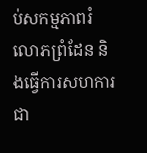ប់សកម្មភាពរំលោភព្រំដែន និងធ្វើការសហការជា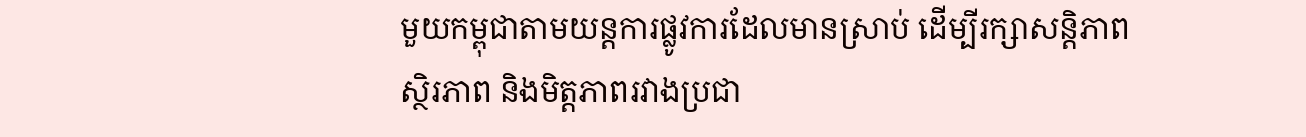មួយកម្ពុជាតាមយន្តការផ្លូវការដែលមានស្រាប់ ដើម្បីរក្សាសន្តិភាព ស្ថិរភាព និងមិត្តភាពរវាងប្រជា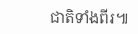ជាតិទាំងពីរ៕